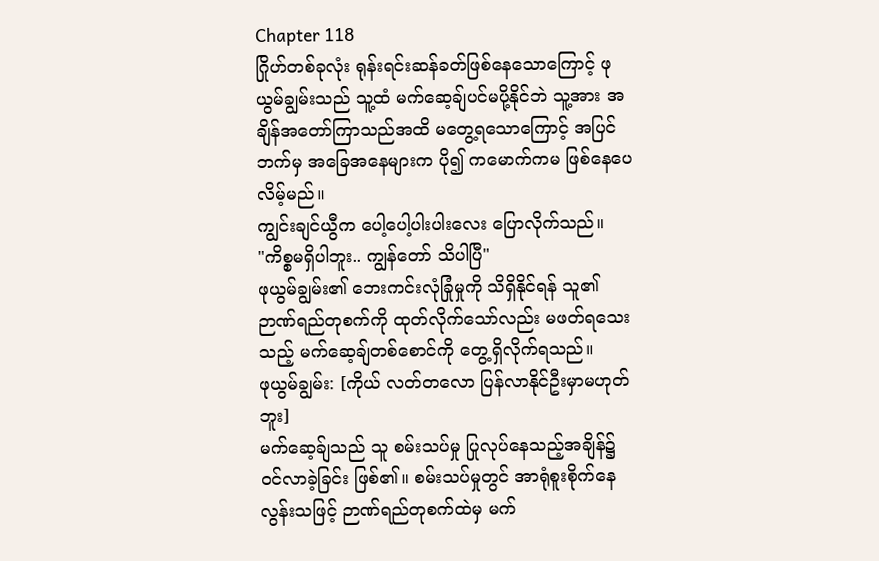Chapter 118
ဂြိုဟ်တစ်ခုလုံး ရုန်းရင်းဆန်ခတ်ဖြစ်နေသောကြောင့် ဖုယွမ်ချွမ်းသည် သူ့ထံ မက်ဆေ့ချ်ပင်မပို့နိုင်ဘဲ သူ့အား အချိန်အတော်ကြာသည်အထိ မတွေ့ရသောကြောင့် အပြင်ဘက်မှ အခြေအနေများက ပို၍ ကမောက်ကမ ဖြစ်နေပေလိမ့်မည်။
ကျွင်းချင်ယွီက ပေါ့ပေါ့ပါးပါးလေး ပြောလိုက်သည်။
"ကိစ္စမရှိပါဘူး.. ကျွန်တော် သိပါပြီ"
ဖုယွမ်ချွမ်း၏ ဘေးကင်းလုံခြုံမှုကို သိရှိနိုင်ရန် သူ၏ ဉာဏ်ရည်တုစက်ကို ထုတ်လိုက်သော်လည်း မဖတ်ရသေးသည့် မက်ဆေ့ချ်တစ်စောင်ကို တွေ့ရှိလိုက်ရသည်။
ဖုယွမ်ချွမ်း: [ကိုယ် လတ်တလော ပြန်လာနိုင်ဦးမှာမဟုတ်ဘူး]
မက်ဆေ့ခ်ျသည် သူ စမ်းသပ်မှု ပြုလုပ်နေသည့်အချိန်၌ ဝင်လာခဲ့ခြင်း ဖြစ်၏။ စမ်းသပ်မှုတွင် အာရုံစူးစိုက်နေလွန်းသဖြင့် ဉာဏ်ရည်တုစက်ထဲမှ မက်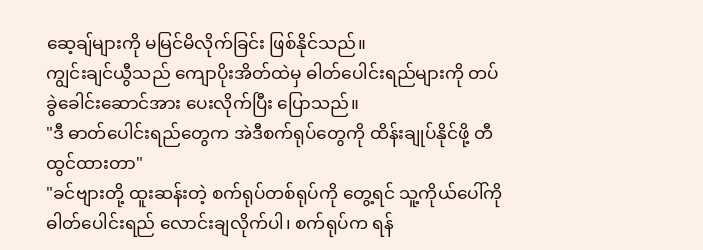ဆေ့ချ်များကို မမြင်မိလိုက်ခြင်း ဖြစ်နိုင်သည်။
ကျွင်းချင်ယွီသည် ကျောပိုးအိတ်ထဲမှ ဓါတ်ပေါင်းရည်များကို တပ်ခွဲခေါင်းဆောင်အား ပေးလိုက်ပြီး ပြောသည်။
"ဒီ ဓာတ်ပေါင်းရည်တွေက အဲဒီစက်ရုပ်တွေကို ထိန်းချုပ်နိုင်ဖို့ တီထွင်ထားတာ"
"ခင်ဗျားတို့ ထူးဆန်းတဲ့ စက်ရုပ်တစ်ရုပ်ကို တွေ့ရင် သူ့ကိုယ်ပေါ်ကို ဓါတ်ပေါင်းရည် လောင်းချလိုက်ပါ၊ စက်ရုပ်က ရန်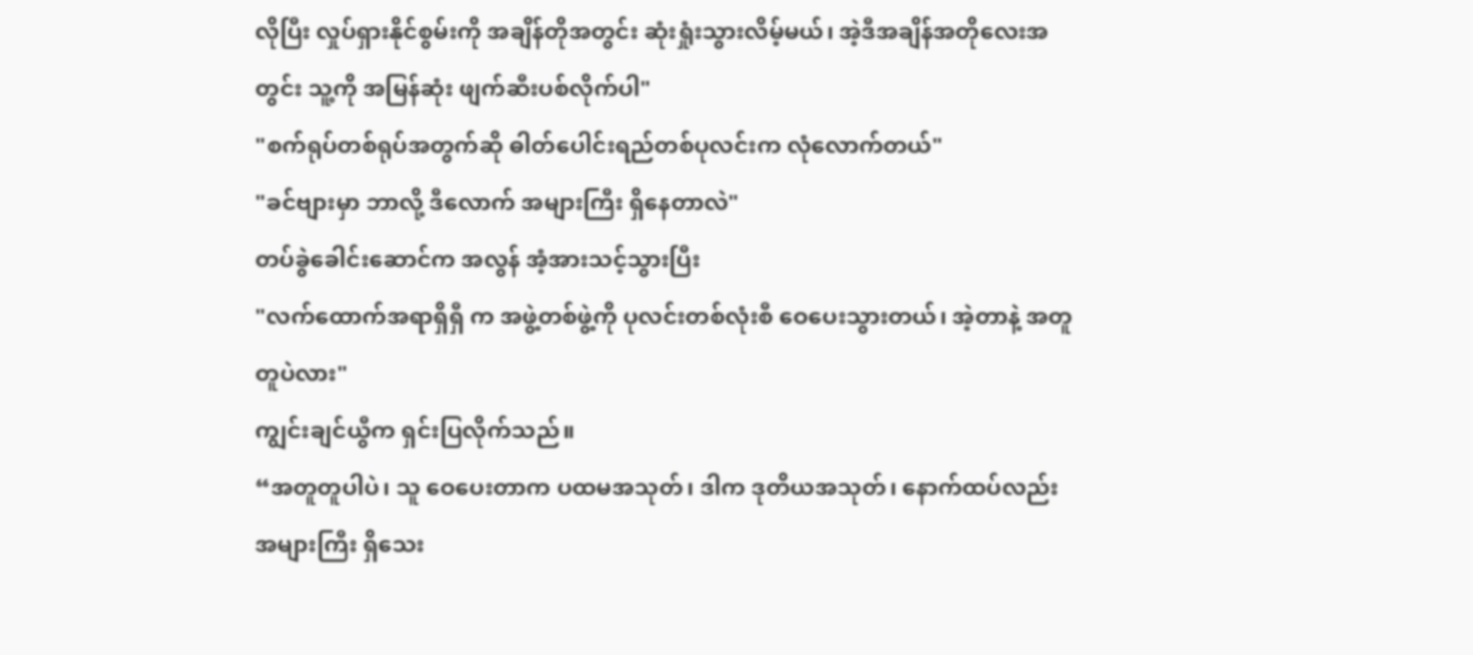လိုပြီး လှုပ်ရှားနိုင်စွမ်းကို အချိန်တိုအတွင်း ဆုံးရှုံးသွားလိမ့်မယ်၊ အဲ့ဒီအချိန်အတိုလေးအတွင်း သူ့ကို အမြန်ဆုံး ဖျက်ဆီးပစ်လိုက်ပါ"
"စက်ရုပ်တစ်ရုပ်အတွက်ဆို ဓါတ်ပေါင်းရည်တစ်ပုလင်းက လုံလောက်တယ်"
"ခင်ဗျားမှာ ဘာလို့ ဒီလောက် အများကြီး ရှိနေတာလဲ"
တပ်ခွဲခေါင်းဆောင်က အလွန် အံ့အားသင့်သွားပြီး
"လက်ထောက်အရာရှိရှီ က အဖွဲ့တစ်ဖွဲ့ကို ပုလင်းတစ်လုံးစီ ဝေပေးသွားတယ်၊ အဲ့တာနဲ့ အတူတူပဲလား"
ကျွင်းချင်ယွီက ရှင်းပြလိုက်သည်။
“အတူတူပါပဲ၊ သူ ဝေပေးတာက ပထမအသုတ်၊ ဒါက ဒုတိယအသုတ်၊ နောက်ထပ်လည်း အများကြီး ရှိသေး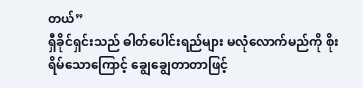တယ်”
ရှီခိုင်ရှင်းသည် ဓါတ်ပေါင်းရည်များ မလုံလောက်မည်ကို စိုးရိမ်သောကြောင့် ချွေချွေတာတာဖြင့်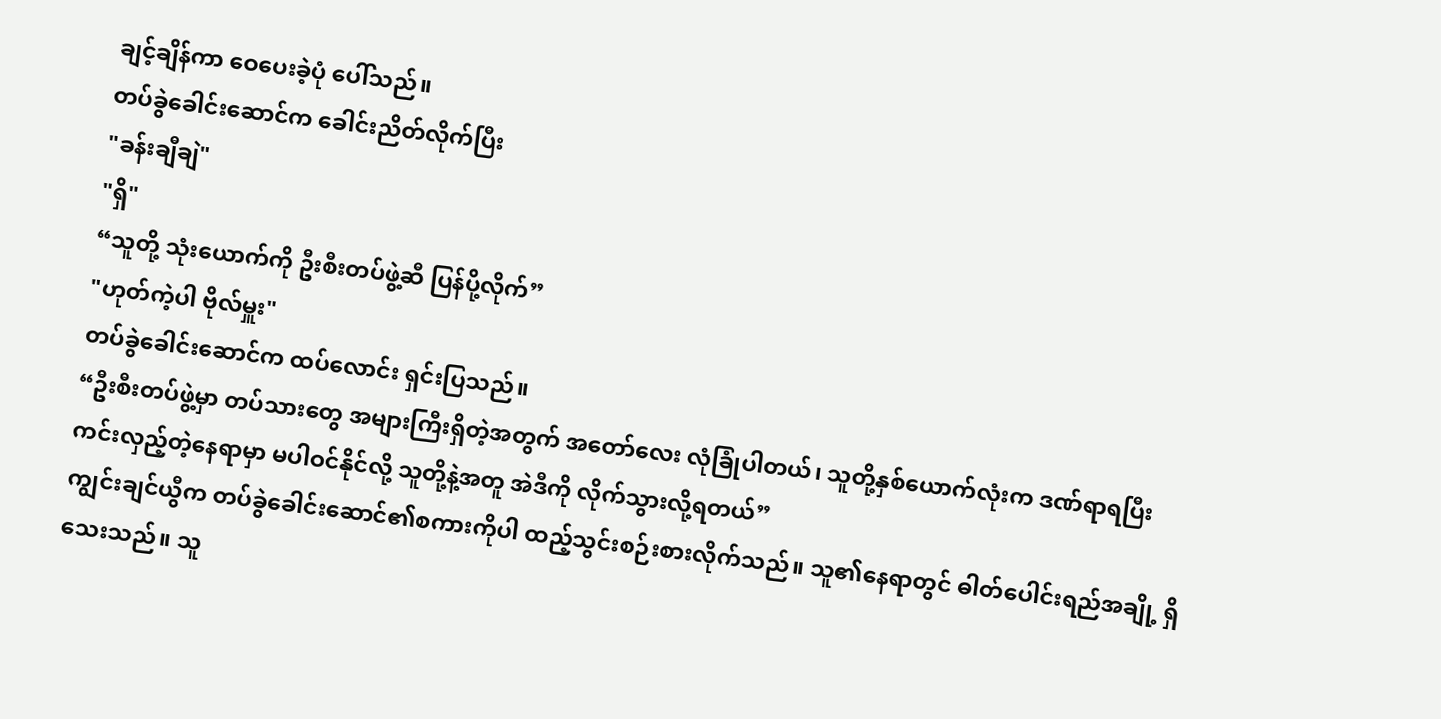ချင့်ချိန်ကာ ဝေပေးခဲ့ပုံ ပေါ်သည်။
တပ်ခွဲခေါင်းဆောင်က ခေါင်းညိတ်လိုက်ပြီး
"ခန်းချီချဲ"
"ရှိ"
“သူတို့ သုံးယောက်ကို ဦးစီးတပ်ဖွဲ့ဆီ ပြန်ပို့လိုက်”
"ဟုတ်ကဲ့ပါ ဗိုလ်မှူး"
တပ်ခွဲခေါင်းဆောင်က ထပ်လောင်း ရှင်းပြသည်။
“ဦးစီးတပ်ဖွဲ့မှာ တပ်သားတွေ အများကြီးရှိတဲ့အတွက် အတော်လေး လုံခြုံပါတယ်၊ သူတို့နှစ်ယောက်လုံးက ဒဏ်ရာရပြီး ကင်းလှည့်တဲ့နေရာမှာ မပါဝင်နိုင်လို့ သူတို့နဲ့အတူ အဲဒီကို လိုက်သွားလို့ရတယ်”
ကျွင်းချင်ယွီက တပ်ခွဲခေါင်းဆောင်၏စကားကိုပါ ထည့်သွင်းစဉ်းစားလိုက်သည်။ သူ၏နေရာတွင် ဓါတ်ပေါင်းရည်အချို့ ရှိသေးသည်။ သူ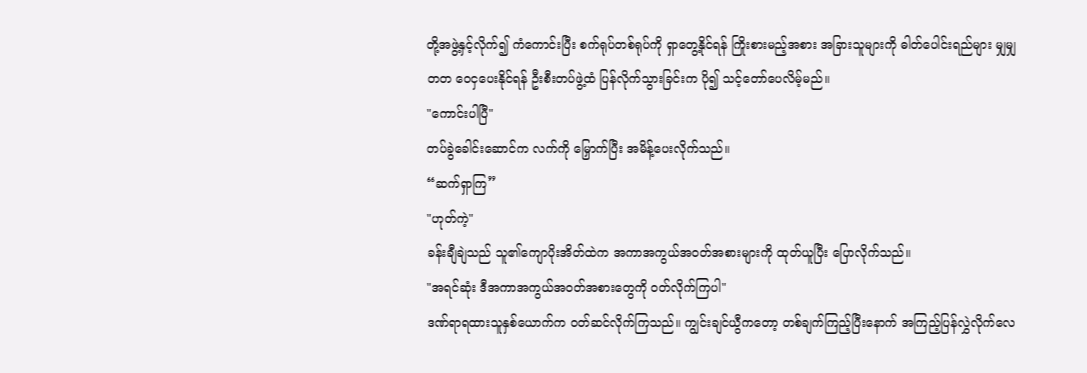တို့အဖွဲ့နှင့်လိုက်၍ ကံကောင်းပြီး စက်ရုပ်တစ်ရုပ်ကို ရှာတွေ့နိုင်ရန် ကြိုးစားမည့်အစား အခြားသူများကို ဓါတ်ပေါင်းရည်များ မျှမျှတတ ဝေငှပေးနိုင်ရန် ဦးစီးတပ်ဖွဲ့ထံ ပြန်လိုက်သွားခြင်းက ပို၍ သင့်တော်ပေလိမ့်မည်။
"ကောင်းပါပြီ"
တပ်ခွဲခေါင်းဆောင်က လက်ကို မြှောက်ပြီး အမိန့်ပေးလိုက်သည်။
“ဆက်ရှာကြ”
"ဟုတ်ကဲ့"
ခန်းချီချဲသည် သူ၏ကျောပိုးအိတ်ထဲက အကာအကွယ်အဝတ်အစားများကို ထုတ်ယူပြီး ပြောလိုက်သည်။
"အရင်ဆုံး ဒီအကာအကွယ်အဝတ်အစားတွေကို ဝတ်လိုက်ကြပါ"
ဒဏ်ရာရထားသူနှစ်ယောက်က ဝတ်ဆင်လိုက်ကြသည်။ ကျွင်းချင်ယွီကတော့ တစ်ချက်ကြည့်ပြီးနောက် အကြည့်ပြန်လွှဲလိုက်လေ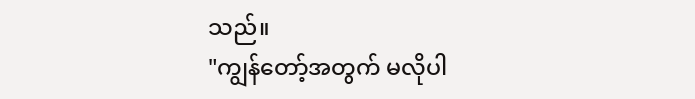သည်။
"ကျွန်တော့်အတွက် မလိုပါ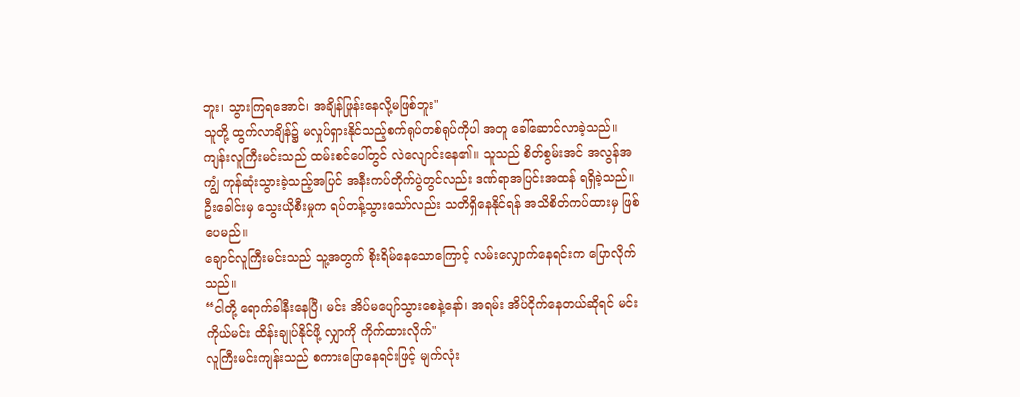ဘူး၊ သွားကြရအောင်၊ အချိန်ဖြုန်းနေလို့မဖြစ်ဘူး"
သူတို့ ထွက်လာချိန်၌ မလှုပ်ရှားနိုင်သည့်စက်ရုပ်တစ်ရုပ်ကိုပါ အတူ ခေါ်ဆောင်လာခဲ့သည်။
ကျန်းလူကြီးမင်းသည် ထမ်းစင်ပေါ်တွင် လဲလျောင်းနေ၏။ သူသည် စိတ်စွမ်းအင် အလွန်အကျွံ ကုန်ဆုံးသွားခဲ့သည့်အပြင် အနီးကပ်တိုက်ပွဲတွင်လည်း ဒဏ်ရာအပြင်းအထန် ရရှိခဲ့သည်။ ဦးခေါင်းမှ သွေးယိုစီးမှုက ရပ်တန့်သွားသော်လည်း သတိရှိနေနိုင်ရန် အသိစိတ်ကပ်ထားမှ ဖြစ်ပေမည်။
ချောင်လူကြီးမင်းသည် သူ့အတွက် စိုးရိမ်နေသောကြောင့် လမ်းလျှောက်နေရင်းက ပြောလိုက်သည်။
“ငါတို့ ရောက်ခါနီးနေပြီ၊ မင်း အိပ်မပျော်သွားစေနဲ့နော်၊ အရမ်း အိပ်ငိုက်နေတယ်ဆိုရင် မင်းကိုယ်မင်း ထိန်းချုပ်နိုင်ဖို့ လျှာကို ကိုက်ထားလိုက်"
လူကြီးမင်းကျန်းသည် စကားပြောနေရင်းဖြင့် မျက်လုံး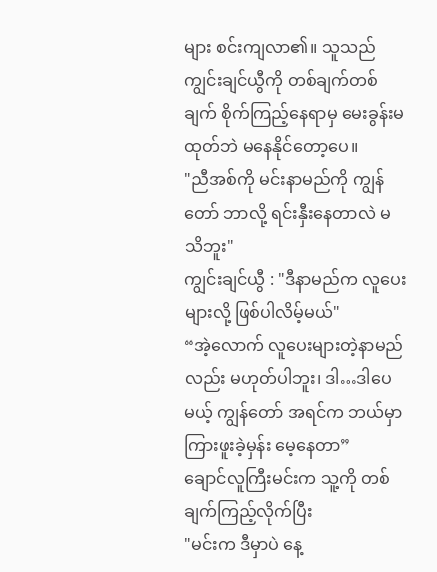များ စင်းကျလာ၏။ သူသည် ကျွင်းချင်ယွီကို တစ်ချက်တစ်ချက် စိုက်ကြည့်နေရာမှ မေးခွန်းမထုတ်ဘဲ မနေနိုင်တော့ပေ။
"ညီအစ်ကို မင်းနာမည်ကို ကျွန်တော် ဘာလို့ ရင်းနှီးနေတာလဲ မသိဘူး"
ကျွင်းချင်ယွီ : "ဒီနာမည်က လူပေးများလို့ ဖြစ်ပါလိမ့်မယ်"
“အဲ့လောက် လူပေးများတဲ့နာမည်လည်း မဟုတ်ပါဘူး၊ ဒါ…ဒါပေမယ့် ကျွန်တော် အရင်က ဘယ်မှာ ကြားဖူးခဲ့မှန်း မေ့နေတာ”
ချောင်လူကြီးမင်းက သူ့ကို တစ်ချက်ကြည့်လိုက်ပြီး
"မင်းက ဒီမှာပဲ နေ့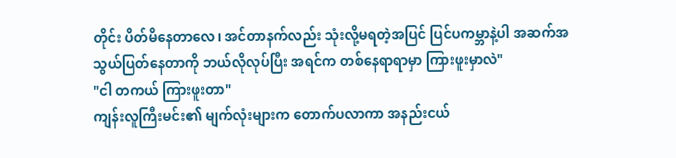တိုင်း ပိတ်မိနေတာလေ၊ အင်တာနက်လည်း သုံးလို့မရတဲ့အပြင် ပြင်ပကမ္ဘာနဲ့ပါ အဆက်အသွယ်ပြတ်နေတာကို ဘယ်လိုလုပ်ပြီး အရင်က တစ်နေရာရာမှာ ကြားဖူးမှာလဲ"
"ငါ တကယ် ကြားဖူးတာ"
ကျန်းလူကြီးမင်း၏ မျက်လုံးများက တောက်ပလာကာ အနည်းငယ်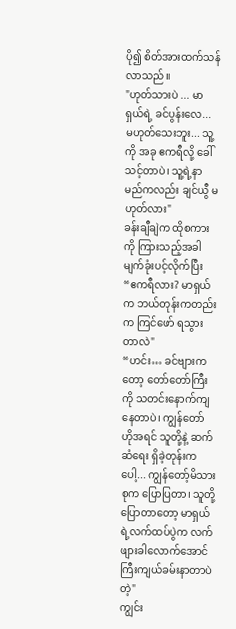ပို၍ စိတ်အားထက်သန်လာသည်။
"ဟုတ်သားပဲ ... မာရှယ်ရဲ့ ခင်ပွန်းလေ... မဟုတ်သေးဘူး... သူ့ကို အခု ဧကရီလို့ ခေါ်သင့်တာပဲ၊ သူ့ရဲ့နာမည်ကလည်း ချင်ယွီ မဟုတ်လား"
ခန်းချီချဲက ထိုစကားကို ကြားသည့်အခါ မျက်ခုံးပင့်လိုက်ပြီး
“ဧကရီလား? မာရှယ်က ဘယ်တုန်းကတည်းက ကြင်ဖော် ရသွားတာလဲ"
“ဟင်း… ခင်ဗျားကတော့ တော်တော်ကြီးကို သတင်းနောက်ကျနေတာပဲ၊ ကျွန်တော် ဟိုအရင် သူတို့နဲ့ ဆက်ဆံရေး ရှိခဲ့တုန်းကပေါ့... ကျွန်တော့်မိသားစုက ပြောပြတာ၊ သူတို့ ပြောတာတော့ မာရှယ်ရဲ့လက်ထပ်ပွဲက လက်ဖျားခါလောက်အောင် ကြီးကျယ်ခမ်းနာတာပဲတဲ့"
ကျွင်း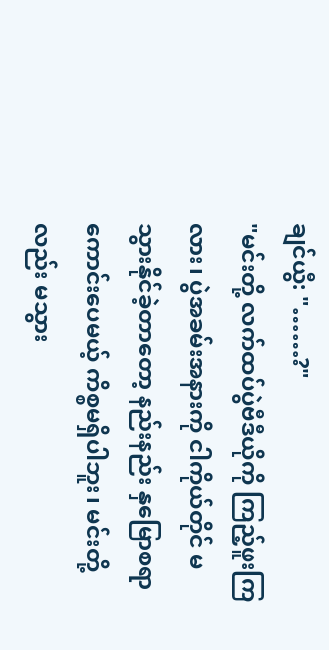ချင်ယွီ: "……?"
"မင်းတို့ လက်ထပ်ပွဲဗီဒီယိုကို ကြည့်ဖူးကြလား၊ ပွဲအခမ်းအနားကို ငါကိုယ်တိုင် မသွားနိုင်ခဲ့တာတော့ နည်းနည်း နှမြောစရာကောင်းပေမယ့် ကိစ္စမရှိပါဘူး၊ မင်းတို့လည်း မသွား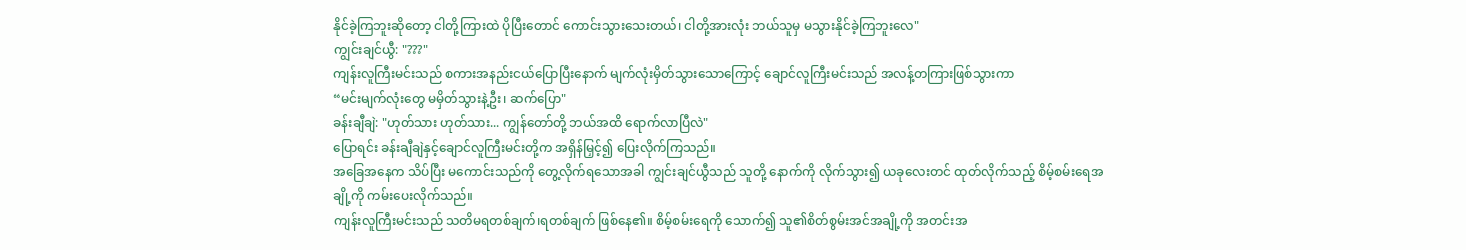နိုင်ခဲ့ကြဘူးဆိုတော့ ငါတို့ကြားထဲ ပိုပြီးတောင် ကောင်းသွားသေးတယ်၊ ငါတို့အားလုံး ဘယ်သူမှ မသွားနိုင်ခဲ့ကြဘူးလေ"
ကျွင်းချင်ယွီ: "???"
ကျန်းလူကြီးမင်းသည် စကားအနည်းငယ်ပြောပြီးနောက် မျက်လုံးမှိတ်သွားသောကြောင့် ချောင်လူကြီးမင်းသည် အလန့်တကြားဖြစ်သွားကာ
“မင်းမျက်လုံးတွေ မမှိတ်သွားနဲ့ဦး၊ ဆက်ပြော"
ခန်းချီချဲ: "ဟုတ်သား ဟုတ်သား... ကျွန်တော်တို့ ဘယ်အထိ ရောက်လာပြီလဲ"
ပြောရင်း ခန်းချီချဲနှင့်ချောင်လူကြီးမင်းတို့က အရှိန်မြှင့်၍ ပြေးလိုက်ကြသည်။
အခြေအနေက သိပ်ပြီး မကောင်းသည်ကို တွေ့လိုက်ရသောအခါ ကျွင်းချင်ယွီသည် သူတို့ နောက်ကို လိုက်သွား၍ ယခုလေးတင် ထုတ်လိုက်သည့် စိမ့်စမ်းရေအချို့ကို ကမ်းပေးလိုက်သည်။
ကျန်းလူကြီးမင်းသည် သတိမရတစ်ချက်၊ရတစ်ချက် ဖြစ်နေ၏။ စိမ့်စမ်းရေကို သောက်၍ သူ၏စိတ်စွမ်းအင်အချို့ကို အတင်းအ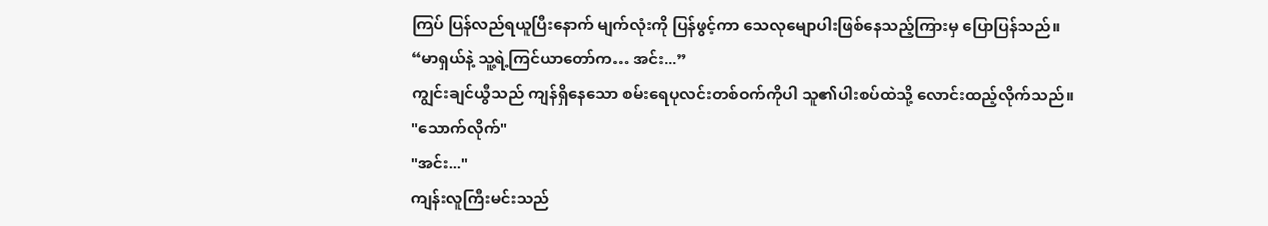ကြပ် ပြန်လည်ရယူပြီးနောက် မျက်လုံးကို ပြန်ဖွင့်ကာ သေလုမျောပါးဖြစ်နေသည့်ကြားမှ ပြောပြန်သည်။
“မာရှယ်နဲ့ သူ့ရဲ့ကြင်ယာတော်က… အင်း...”
ကျွင်းချင်ယွီသည် ကျန်ရှိနေသော စမ်းရေပုလင်းတစ်ဝက်ကိုပါ သူ၏ပါးစပ်ထဲသို့ လောင်းထည့်လိုက်သည်။
"သောက်လိုက်"
"အင်း..."
ကျန်းလူကြီးမင်းသည်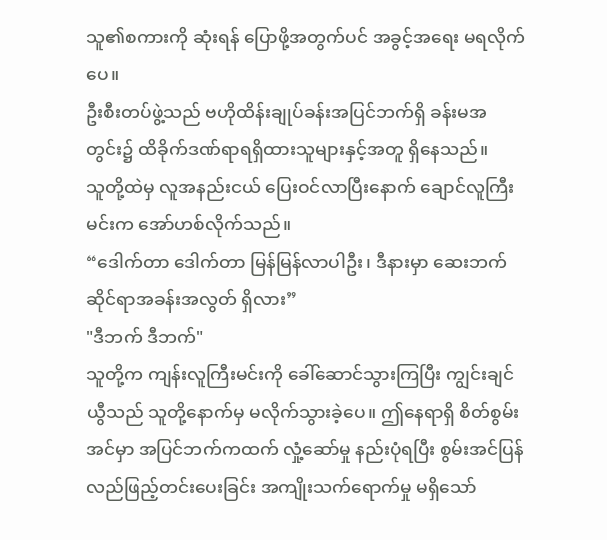သူ၏စကားကို ဆုံးရန် ပြောဖို့အတွက်ပင် အခွင့်အရေး မရလိုက်ပေ။
ဦးစီးတပ်ဖွဲ့သည် ဗဟိုထိန်းချုပ်ခန်းအပြင်ဘက်ရှိ ခန်းမအတွင်း၌ ထိခိုက်ဒဏ်ရာရရှိထားသူများနှင့်အတူ ရှိနေသည်။
သူတို့ထဲမှ လူအနည်းငယ် ပြေးဝင်လာပြီးနောက် ချောင်လူကြီးမင်းက အော်ဟစ်လိုက်သည်။
“ဒေါက်တာ ဒေါက်တာ မြန်မြန်လာပါဦး၊ ဒီနားမှာ ဆေးဘက်ဆိုင်ရာအခန်းအလွတ် ရှိလား”
"ဒီဘက် ဒီဘက်"
သူတို့က ကျန်းလူကြီးမင်းကို ခေါ်ဆောင်သွားကြပြီး ကျွင်းချင်ယွီသည် သူတို့နောက်မှ မလိုက်သွားခဲ့ပေ။ ဤနေရာရှိ စိတ်စွမ်းအင်မှာ အပြင်ဘက်ကထက် လှုံ့ဆော်မှု နည်းပုံရပြီး စွမ်းအင်ပြန်လည်ဖြည့်တင်းပေးခြင်း အကျိုးသက်ရောက်မှု မရှိသော်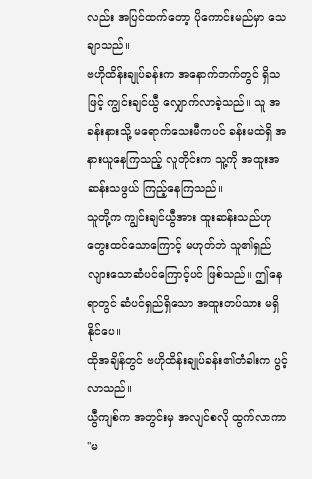လည်း အပြင်ထက်တော့ ပိုကောင်းမည်မှာ သေချာသည်။
ဗဟိုထိန်းချုပ်ခန်းက အနောက်ဘက်တွင် ရှိသဖြင့် ကျွင်းချင်ယွီ လျှောက်လာခဲ့သည်။ သူ အခန်းနားသို့ မရောက်သေးမီကပင် ခန်းမထဲရှိ အနားယူနေကြသည့် လူတိုင်းက သူ့ကို အထူးအဆန်းသဖွယ် ကြည့်နေကြသည်။
သူတို့က ကျွင်းချင်ယွီအား ထူးဆန်းသည်ဟု တွေးထင်သောကြောင့် မဟုတ်ဘဲ သူ၏ရှည်လျားသောဆံပင်ကြောင့်ပင် ဖြစ်သည်။ ဤနေရာတွင် ဆံပင်ရှည်ရှိသော အထူးတပ်သား မရှိနိုင်ပေ။
ထိုအချိန်တွင် ဗဟိုထိန်းချုပ်ခန်း၏တံခါးက ပွင့်လာသည်။
ယွီကျစ်က အတွင်းမှ အလျင်စလို ထွက်လာကာ
"မ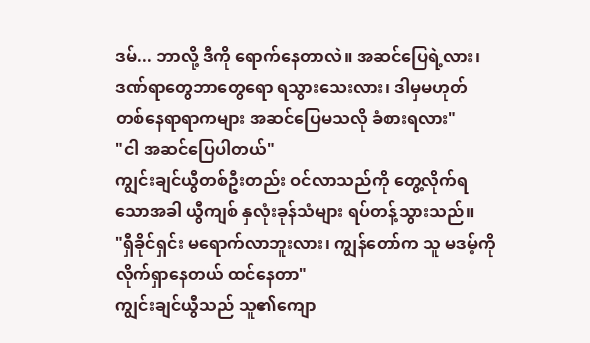ဒမ်... ဘာလို့ ဒီကို ရောက်နေတာလဲ။ အဆင်ပြေရဲ့လား၊ ဒဏ်ရာတွေဘာတွေရော ရသွားသေးလား၊ ဒါမှမဟုတ် တစ်နေရာရာကများ အဆင်ပြေမသလို ခံစားရလား"
"ငါ အဆင်ပြေပါတယ်"
ကျွင်းချင်ယွီတစ်ဦးတည်း ဝင်လာသည်ကို တွေ့လိုက်ရသောအခါ ယွီကျစ် နှလုံးခုန်သံများ ရပ်တန့်သွားသည်။
"ရှီခိုင်ရှင်း မရောက်လာဘူးလား၊ ကျွန်တော်က သူ မဒမ့်ကို လိုက်ရှာနေတယ် ထင်နေတာ"
ကျွင်းချင်ယွီသည် သူ၏ကျော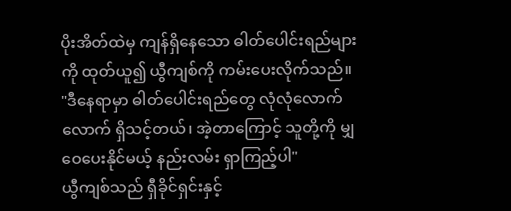ပိုးအိတ်ထဲမှ ကျန်ရှိနေသော ဓါတ်ပေါင်းရည်များကို ထုတ်ယူ၍ ယွီကျစ်ကို ကမ်းပေးလိုက်သည်။
"ဒီနေရာမှာ ဓါတ်ပေါင်းရည်တွေ လုံလုံလောက်လောက် ရှိသင့်တယ်၊ အဲ့တာကြောင့် သူတို့ကို မျှဝေပေးနိုင်မယ့် နည်းလမ်း ရှာကြည့်ပါ"
ယွီကျစ်သည် ရှီခိုင်ရှင်းနှင့်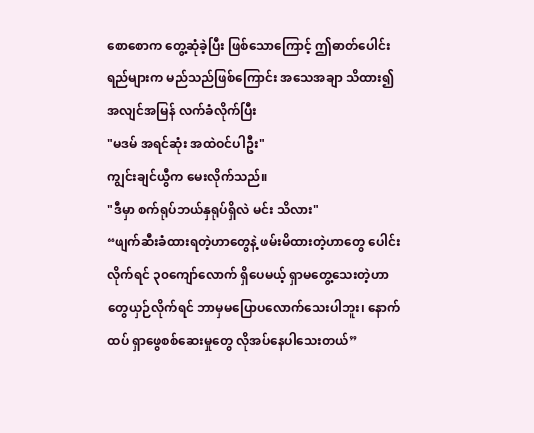စောစောက တွေ့ဆုံခဲ့ပြီး ဖြစ်သောကြောင့် ဤဓာတ်ပေါင်းရည်များက မည်သည်ဖြစ်ကြောင်း အသေအချာ သိထား၍ အလျင်အမြန် လက်ခံလိုက်ပြီး
"မဒမ် အရင်ဆုံး အထဲဝင်ပါဦး"
ကျွင်းချင်ယွီက မေးလိုက်သည်။
"ဒီမှာ စက်ရုပ်ဘယ်နှရုပ်ရှိလဲ မင်း သိလား"
“ဖျက်ဆီးခံထားရတဲ့ဟာတွေနဲ့ ဖမ်းမိထားတဲ့ဟာတွေ ပေါင်းလိုက်ရင် ၃၀ကျော်လောက် ရှိပေမယ့် ရှာမတွေ့သေးတဲ့ဟာတွေယှဉ်လိုက်ရင် ဘာမှမပြောပလောက်သေးပါဘူး၊ နောက်ထပ် ရှာဖွေစစ်ဆေးမှုတွေ လိုအပ်နေပါသေးတယ်”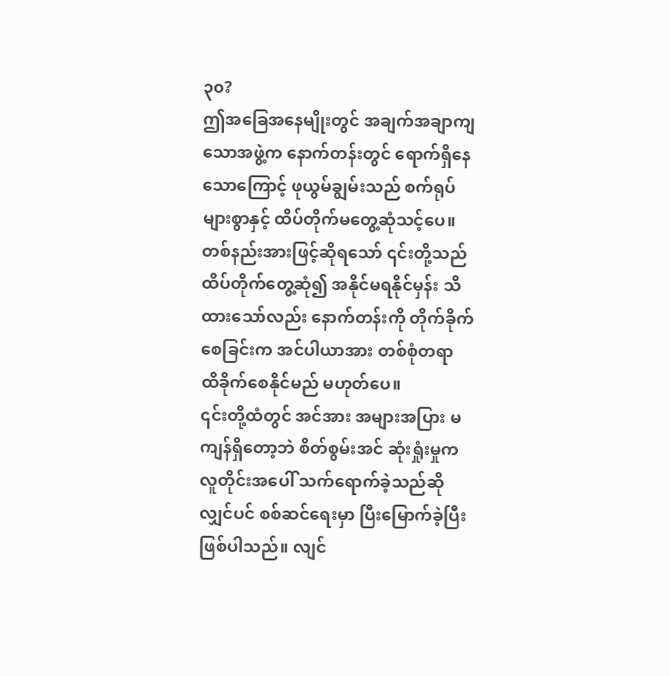၃၀?
ဤအခြေအနေမျိုးတွင် အချက်အချာကျသောအဖွဲ့က နောက်တန်းတွင် ရောက်ရှိနေသောကြောင့် ဖုယွမ်ချွမ်းသည် စက်ရုပ်များစွာနှင့် ထိပ်တိုက်မတွေ့ဆုံသင့်ပေ။
တစ်နည်းအားဖြင့်ဆိုရသော် ၎င်းတို့သည် ထိပ်တိုက်တွေ့ဆုံ၍ အနိုင်မရနိုင်မှန်း သိထားသော်လည်း နောက်တန်းကို တိုက်ခိုက်စေခြင်းက အင်ပါယာအား တစ်စုံတရာ ထိခိုက်စေနိုင်မည် မဟုတ်ပေ။
၎င်းတို့ထံတွင် အင်အား အများအပြား မကျန်ရှိတော့ဘဲ စိတ်စွမ်းအင် ဆုံးရှုံးမှုက လူတိုင်းအပေါ် သက်ရောက်ခဲ့သည်ဆိုလျှင်ပင် စစ်ဆင်ရေးမှာ ပြီးမြောက်ခဲ့ပြီး ဖြစ်ပါသည်။ လျင်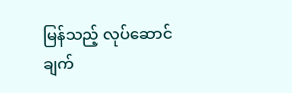မြန်သည့် လုပ်ဆောင်ချက်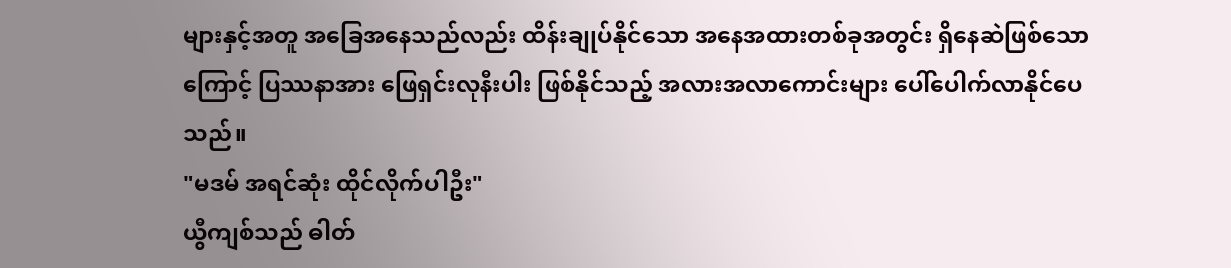များနှင့်အတူ အခြေအနေသည်လည်း ထိန်းချုပ်နိုင်သော အနေအထားတစ်ခုအတွင်း ရှိနေဆဲဖြစ်သောကြောင့် ပြဿနာအား ဖြေရှင်းလုနီးပါး ဖြစ်နိုင်သည့် အလားအလာကောင်းများ ပေါ်ပေါက်လာနိုင်ပေသည်။
"မဒမ် အရင်ဆုံး ထိုင်လိုက်ပါဦး"
ယွီကျစ်သည် ဓါတ်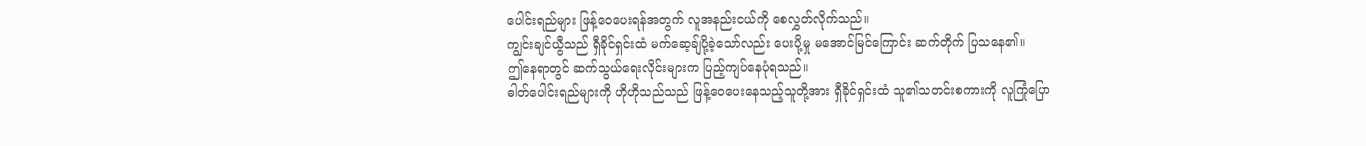ပေါင်းရည်များ ဖြန့်ဝေပေးရန်အတွက် လူအနည်းငယ်ကို စေလွှတ်လိုက်သည်။
ကျွင်းချင်ယွီသည် ရှီခိုင်ရှင်းထံ မက်ဆေ့ချ်ပို့ခဲ့သော်လည်း ပေးပို့မှု မအောင်မြင်ကြောင်း ဆက်တိုက် ပြသနေ၏။
ဤနေရာတွင် ဆက်သွယ်ရေးလိုင်းများက ပြည့်ကျပ်နေပုံရသည်။
ဓါတ်ပေါင်းရည်များကို ဟိုဟိုသည်သည် ဖြန့်ဝေပေးနေသည့်သူတို့အား ရှီခိုင်ရှင်းထံ သူ၏သတင်းစကားကို လူကြုံပြော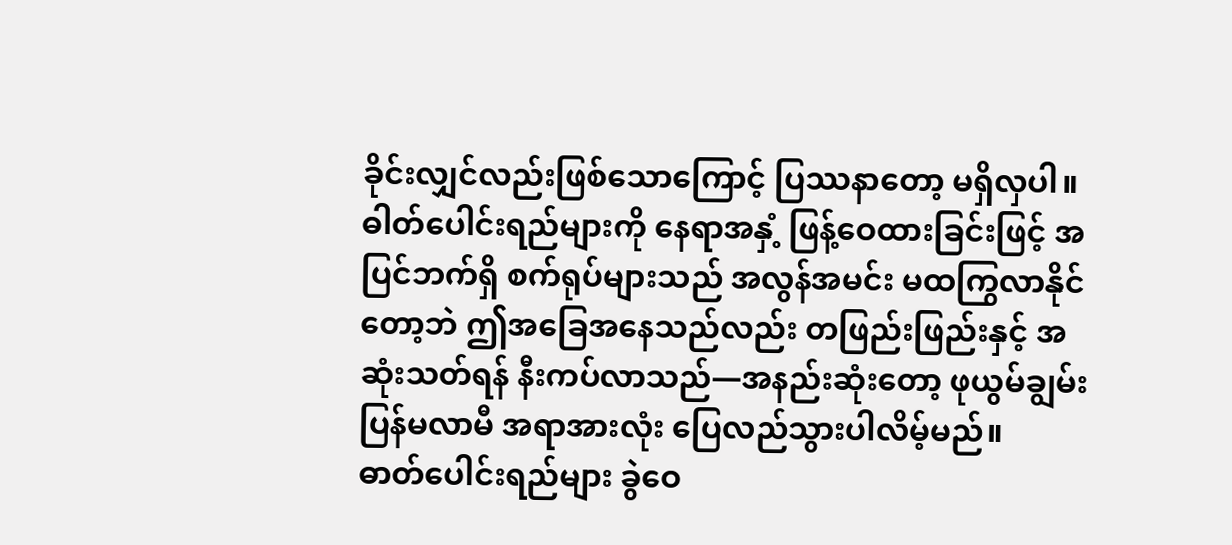ခိုင်းလျှင်လည်းဖြစ်သောကြောင့် ပြဿနာတော့ မရှိလှပါ။
ဓါတ်ပေါင်းရည်များကို နေရာအနှံ့ ဖြန့်ဝေထားခြင်းဖြင့် အပြင်ဘက်ရှိ စက်ရုပ်များသည် အလွန်အမင်း မထကြွလာနိုင်တော့ဘဲ ဤအခြေအနေသည်လည်း တဖြည်းဖြည်းနှင့် အဆုံးသတ်ရန် နီးကပ်လာသည်—အနည်းဆုံးတော့ ဖုယွမ်ချွမ်း ပြန်မလာမီ အရာအားလုံး ပြေလည်သွားပါလိမ့်မည်။
ဓာတ်ပေါင်းရည်များ ခွဲဝေ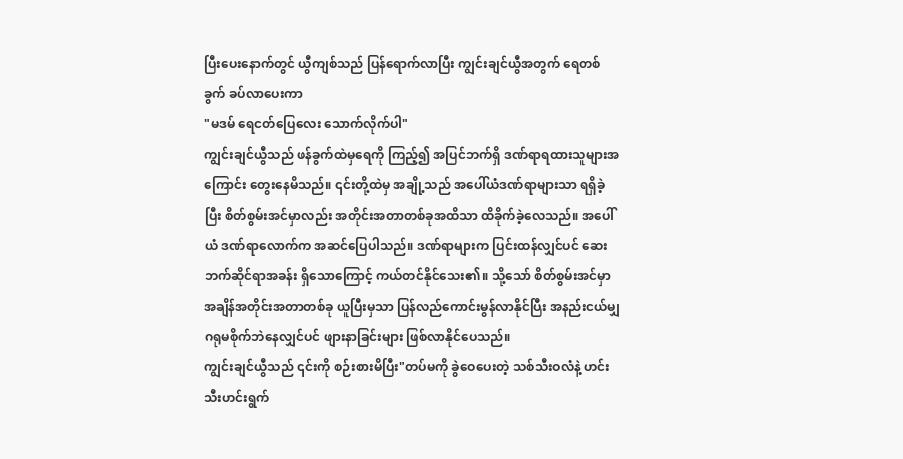ပြီးပေးနောက်တွင် ယွီကျစ်သည် ပြန်ရောက်လာပြီး ကျွင်းချင်ယွီအတွက် ရေတစ်ခွက် ခပ်လာပေးကာ
"မဒမ် ရေငတ်ပြေလေး သောက်လိုက်ပါ"
ကျွင်းချင်ယွီသည် ဖန်ခွက်ထဲမှရေကို ကြည့်၍ အပြင်ဘက်ရှိ ဒဏ်ရာရထားသူများအကြောင်း တွေးနေမိသည်။ ၎င်းတို့ထဲမှ အချို့သည် အပေါ်ယံဒဏ်ရာများသာ ရရှိခဲ့ပြီး စိတ်စွမ်းအင်မှာလည်း အတိုင်းအတာတစ်ခုအထိသာ ထိခိုက်ခဲ့လေသည်။ အပေါ်ယံ ဒဏ်ရာလောက်က အဆင်ပြေပါသည်။ ဒဏ်ရာများက ပြင်းထန်လျှင်ပင် ဆေးဘက်ဆိုင်ရာအခန်း ရှိသောကြောင့် ကယ်တင်နိုင်သေး၏။ သို့သော် စိတ်စွမ်းအင်မှာ အချိန်အတိုင်းအတာတစ်ခု ယူပြီးမှသာ ပြန်လည်ကောင်းမွန်လာနိုင်ပြီး အနည်းငယ်မျှ ဂရုမစိုက်ဘဲနေလျှင်ပင် ဖျားနာခြင်းများ ဖြစ်လာနိုင်ပေသည်။
ကျွင်းချင်ယွီသည် ၎င်းကို စဉ်းစားမိပြီး"တပ်မကို ခွဲဝေပေးတဲ့ သစ်သီးဝလံနဲ့ ဟင်းသီးဟင်းရွက်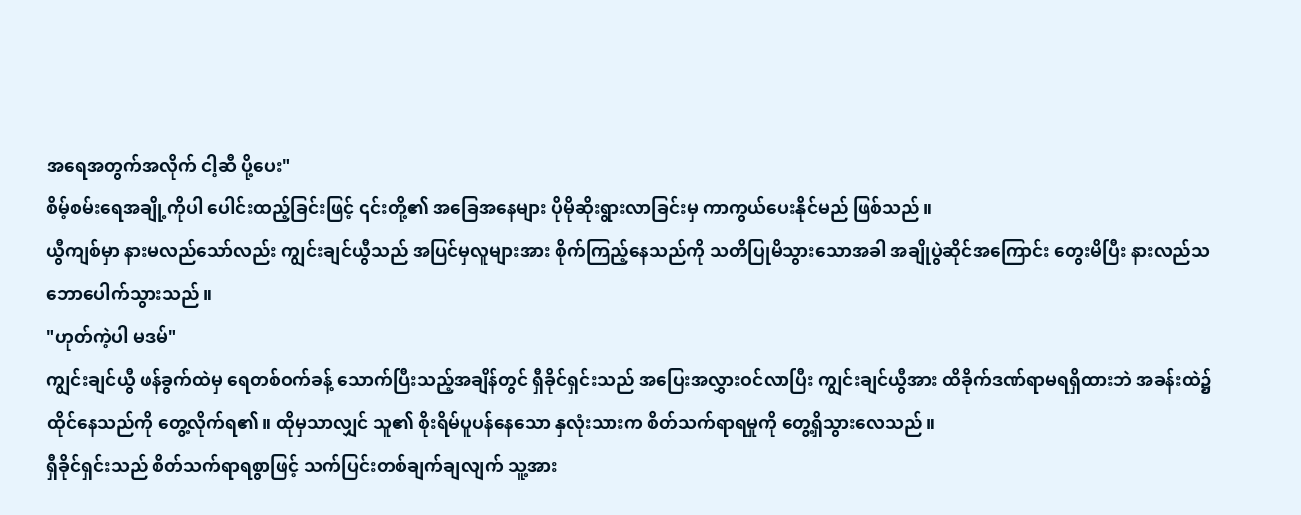အရေအတွက်အလိုက် ငါ့ဆီ ပို့ပေး"
စိမ့်စမ်းရေအချို့ကိုပါ ပေါင်းထည့်ခြင်းဖြင့် ၎င်းတို့၏ အခြေအနေများ ပိုမိုဆိုးရွားလာခြင်းမှ ကာကွယ်ပေးနိုင်မည် ဖြစ်သည်။
ယွီကျစ်မှာ နားမလည်သော်လည်း ကျွင်းချင်ယွီသည် အပြင်မှလူများအား စိုက်ကြည့်နေသည်ကို သတိပြုမိသွားသောအခါ အချိုပွဲဆိုင်အကြောင်း တွေးမိပြီး နားလည်သဘောပေါက်သွားသည်။
"ဟုတ်ကဲ့ပါ မဒမ်"
ကျွင်းချင်ယွီ ဖန်ခွက်ထဲမှ ရေတစ်ဝက်ခန့် သောက်ပြီးသည့်အချိန်တွင် ရှီခိုင်ရှင်းသည် အပြေးအလွှားဝင်လာပြီး ကျွင်းချင်ယွီအား ထိခိုက်ဒဏ်ရာမရရှိထားဘဲ အခန်းထဲ၌ ထိုင်နေသည်ကို တွေ့လိုက်ရ၏။ ထိုမှသာလျှင် သူ၏ စိုးရိမ်ပူပန်နေသော နှလုံးသားက စိတ်သက်ရာရမှုကို တွေ့ရှိသွားလေသည်။
ရှီခိုင်ရှင်းသည် စိတ်သက်ရာရစွာဖြင့် သက်ပြင်းတစ်ချက်ချလျက် သူ့အား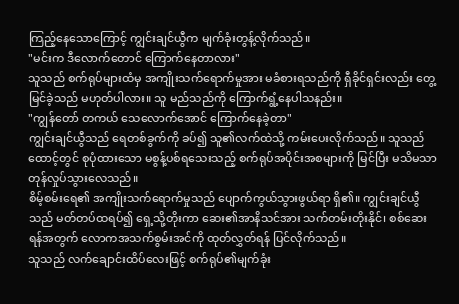ကြည့်နေသောကြောင့် ကျွင်းချင်ယွီက မျက်ခုံးတွန့်လိုက်သည်။
"မင်းက ဒီလောက်တောင် ကြောက်နေတာလား"
သူသည် စက်ရုပ်များထံမှ အကျိုးသက်ရောက်မှုအား မခံစားရသည်ကို ရှီခိုင်ရှင်းလည်း တွေ့မြင်ခဲ့သည် မဟုတ်ပါလား။ သူ မည်သည်ကို ကြောက်ရွံ့နေပါသနည်း။
"ကျွန်တော် တကယ် သေလောက်အောင် ကြောက်နေခဲ့တာ"
ကျွင်းချင်ယွီသည် ရေတစ်ခွက်ကို ခပ်၍ သူ၏လက်ထဲသို့ ကမ်းပေးလိုက်သည်။ သူသည် ထောင့်တွင် စုပုံထားသော မစွန့်ပစ်ရသေးသည့် စက်ရုပ်အပိုင်းအစများကို မြင်ပြီး မသိမသာ တုန်လှုပ်သွားလေသည်။
စိမ့်စမ်းရေ၏ အကျိုးသက်ရောက်မှုသည် ပျောက်ကွယ်သွားဖွယ်ရာ ရှိ၏။ ကျွင်းချင်ယွီသည် မတ်တပ်ထရပ်၍ ရှေ့သို့တိုးကာ ဆေး၏အာနိသင်အား သက်တမ်းတိုးနိုင်၊ စစ်ဆေးရန်အတွက် လောကအသက်စွမ်းအင်ကို ထုတ်လွှတ်ရန် ပြင်လိုက်သည်။
သူသည် လက်ချောင်းထိပ်လေးဖြင့် စက်ရုပ်၏မျက်ခုံး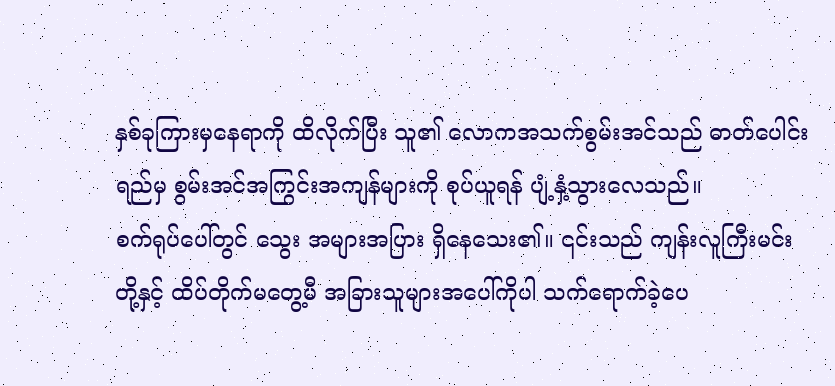နှစ်ခုကြားမှနေရာကို ထိလိုက်ပြီး သူ၏ လောကအသက်စွမ်းအင်သည် ဓာတ်ပေါင်းရည်မှ စွမ်းအင်အကြွင်းအကျန်များကို စုပ်ယူရန် ပျံ့နှံ့သွားလေသည်။
စက်ရုပ်ပေါ်တွင် သွေး အများအပြား ရှိနေသေး၏။ ၎င်းသည် ကျန်းလူကြီးမင်းတို့နှင့် ထိပ်တိုက်မတွေ့မီ အခြားသူများအပေါ်ကိုပါ သက်ရောက်ခဲ့ပေ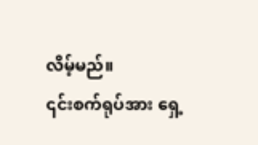လိမ့်မည်။
၎င်းစက်ရုပ်အား ရှေ့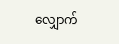လျှောက်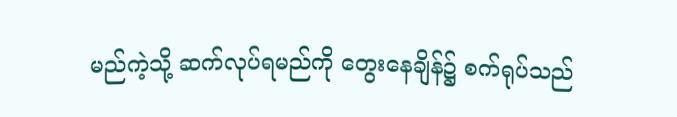မည်ကဲ့သို့ ဆက်လုပ်ရမည်ကို တွေးနေချိန်၌ စက်ရုပ်သည်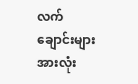လက်ချောင်းများအားလုံး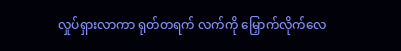လှုပ်ရှားလာကာ ရုတ်တရက် လက်ကို မြှောက်လိုက်လေ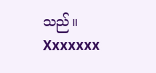သည်။
Xxxxxxx